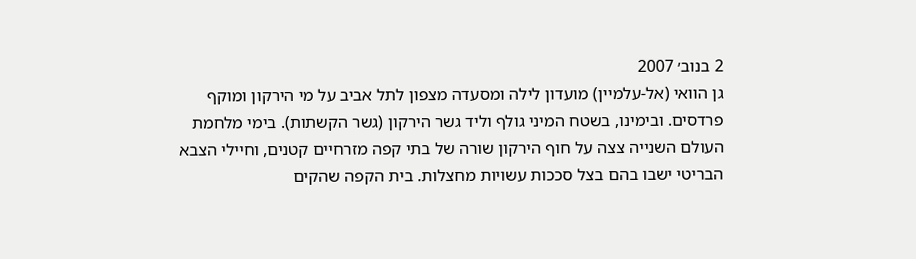2 בנוב׳ 2007
גן הוואי (אל-עלמיין) מועדון לילה ומסעדה מצפון לתל אביב על מי הירקון ומוקף פרדסים. ובימינו, בשטח המיני גולף וליד גשר הירקון (גשר הקשתות). בימי מלחמת העולם השנייה צצה על חוף הירקון שורה של בתי קפה מזרחיים קטנים, וחיילי הצבא הבריטי ישבו בהם בצל סככות עשויות מחצלות. בית הקפה שהקים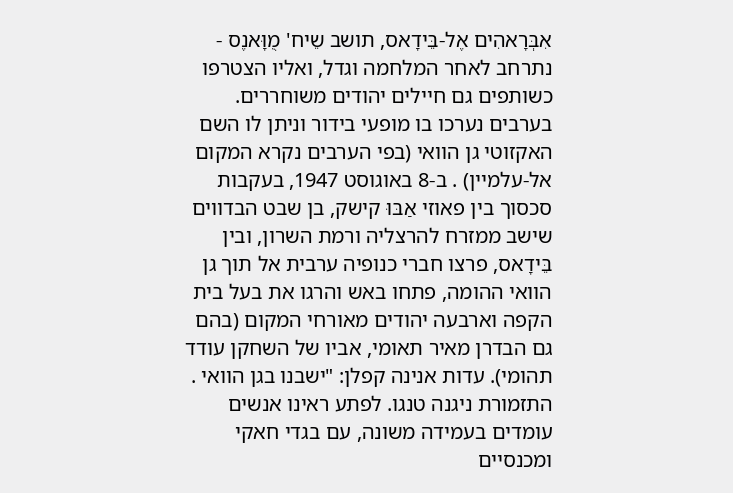אִבְּרָאהִים אֶל-בֵּידָאס, תושב שֵיח' מֻוָּאנֶס - נתרחב לאחר המלחמה וגדל, ואליו הצטרפו כשותפים גם חיילים יהודים משוחררים. בערבים נערכו בו מופעי בידור וניתן לו השם האקזוטי גן הוואי (בפי הערבים נקרא המקום אל-עלמיין) . ב-8 באוגוסט 1947, בעקבות סכסוך בין פאוזי אַבּוּ קישק, בן שבט הבדווים שישב ממזרח להרצליה ורמת השרון, ובין בֵּידָאס, פרצו חברי כנופיה ערבית אל תוך גן הוואי ההומה, פתחו באש והרגו את בעל בית הקפה וארבעה יהודים מאורחי המקום (בהם גם הבדרן מאיר תאומי, אביו של השחקן עודד תהומי). עדות אנינה קפלן: "ישבנו בגן הוואי . התזמורת ניגנה טנגו. לפתע ראינו אנשים עומדים בעמידה משונה, עם בגדי חאקי ומכנסיים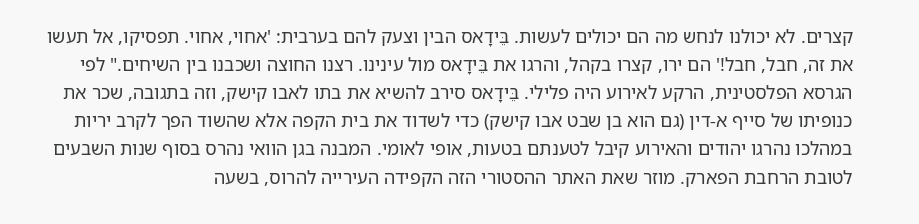קצרים. לא יכולנו לנחש מה הם יכולים לעשות. בֵּידָאס הבין וצעק להם בערבית: 'אחוי, אחוי. תפסיקו, אל תעשו את זה, חבל, חבל!' הם ירו, קצרו בקהל, והרגו את בֵּידָאס מול עינינו. רצנו החוצה ושכבנו בין השיחים." לפי הגרסא הפלסטינית, הרקע לאירוע היה פלילי. בֵּידָאס סירב להשיא את בתו לאבו קישק, וזה בתגובה, שכר את כנופיתו של סייף א-דין (גם הוא בן שבט אבו קישק) כדי לשדוד את בית הקפה אלא שהשוד הפך לקרב יריות במהלכו נהרגו יהודים והאירוע קיבל לטענתם בטעות, אופי לאומי. המבנה בגן הוואי נהרס בסוף שנות השבעים לטובת הרחבת הפארק. מוזר שאת האתר ההסטורי הזה הקפידה העירייה להרוס, בשעה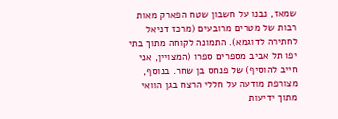שמאז, נבנו על חשבון שטח הפארק מאות רבות של מטרים מרובעים (מרכז דניאל לחתירה לדוגמא). התמונה לקוחה מתוך בתי יפו תל אביב מספרים ספרו (המצויין, אני חייב להוסיף) של פנחס בן שחר. בנוסף, מצורפת מודעה על חללי הרצח בגן הוואי מתוך ידיעות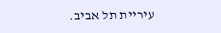עיריית תל אביב.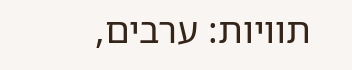תוויות: ערבים,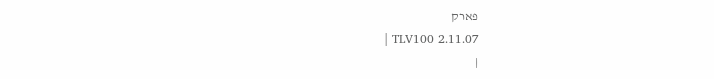פארק
| TLV100 2.11.07
|